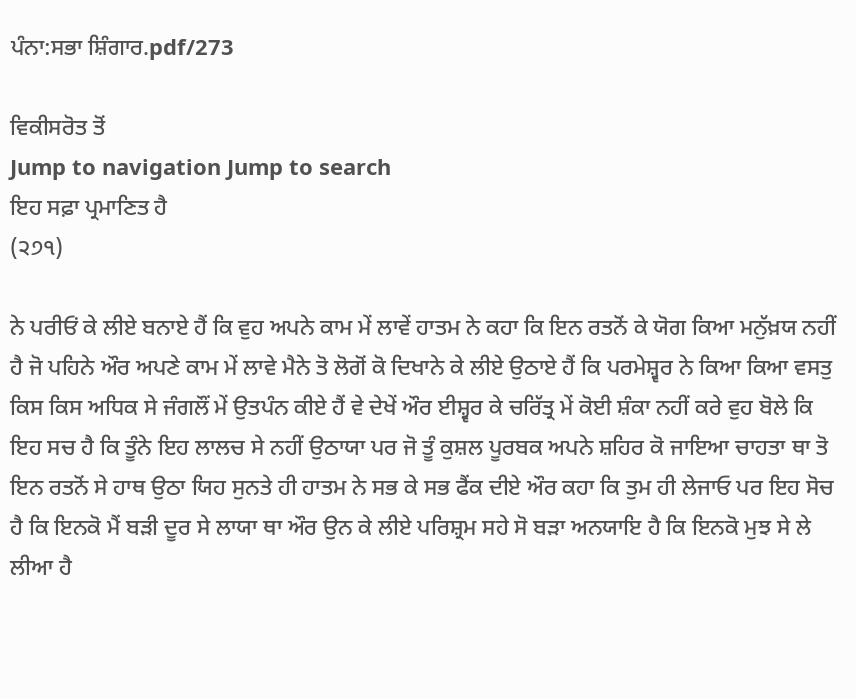ਪੰਨਾ:ਸਭਾ ਸ਼ਿੰਗਾਰ.pdf/273

ਵਿਕੀਸਰੋਤ ਤੋਂ
Jump to navigation Jump to search
ਇਹ ਸਫ਼ਾ ਪ੍ਰਮਾਣਿਤ ਹੈ
(੨੭੧)

ਨੇ ਪਰੀਓਂ ਕੇ ਲੀਏ ਬਨਾਏ ਹੈਂ ਕਿ ਵੁਹ ਅਪਨੇ ਕਾਮ ਮੇਂ ਲਾਵੇਂ ਹਾਤਮ ਨੇ ਕਹਾ ਕਿ ਇਨ ਰਤਨੋਂ ਕੇ ਯੋਗ ਕਿਆ ਮਨੁੱਖ਼ਯ ਨਹੀਂ ਹੈ ਜੋ ਪਹਿਨੇ ਔਰ ਅਪਣੇ ਕਾਮ ਮੇਂ ਲਾਵੇ ਮੈਨੇ ਤੋ ਲੋਗੋਂ ਕੋ ਦਿਖਾਨੇ ਕੇ ਲੀਏ ਉਠਾਏ ਹੈਂ ਕਿ ਪਰਮੇਸ਼੍ਵਰ ਨੇ ਕਿਆ ਕਿਆ ਵਸਤੁ ਕਿਸ ਕਿਸ ਅਧਿਕ ਸੇ ਜੰਗਲੌਂ ਮੇਂ ਉਤਪੰਨ ਕੀਏ ਹੈਂ ਵੇ ਦੇਖੇਂ ਔਰ ਈਸ਼੍ਵਰ ਕੇ ਚਰਿੱਤ੍ਰ ਮੇਂ ਕੋਈ ਸ਼ੰਕਾ ਨਹੀਂ ਕਰੇ ਵੁਹ ਬੋਲੇ ਕਿ ਇਹ ਸਚ ਹੈ ਕਿ ਤੂੰਨੇ ਇਹ ਲਾਲਚ ਸੇ ਨਹੀਂ ਉਠਾਯਾ ਪਰ ਜੋ ਤੂੰ ਕੁਸ਼ਲ ਪੂਰਬਕ ਅਪਨੇ ਸ਼ਹਿਰ ਕੋ ਜਾਇਆ ਚਾਹਤਾ ਥਾ ਤੋ ਇਨ ਰਤਨੋਂ ਸੇ ਹਾਥ ਉਠਾ ਯਿਹ ਸੁਨਤੇ ਹੀ ਹਾਤਮ ਨੇ ਸਭ ਕੇ ਸਭ ਫੈਂਕ ਦੀਏ ਔਰ ਕਹਾ ਕਿ ਤੁਮ ਹੀ ਲੇਜਾਓ ਪਰ ਇਹ ਸੋਚ ਹੈ ਕਿ ਇਨਕੋ ਮੈਂ ਬੜੀ ਦੂਰ ਸੇ ਲਾਯਾ ਥਾ ਔਰ ਉਨ ਕੇ ਲੀਏ ਪਰਿਸ਼੍ਰਮ ਸਹੇ ਸੋ ਬੜਾ ਅਨਯਾਇ ਹੈ ਕਿ ਇਨਕੋ ਮੁਝ ਸੇ ਲੇ ਲੀਆ ਹੈ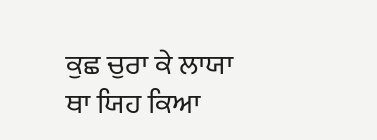ਕੁਛ ਚੁਰਾ ਕੇ ਲਾਯਾ ਥਾ ਯਿਹ ਕਿਆ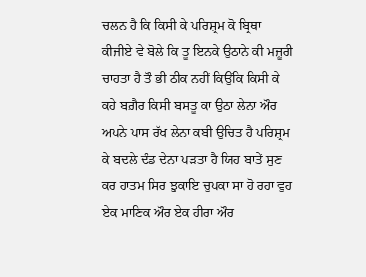ਚਲਨ ਹੈ ਕਿ ਕਿਸੀ ਕੇ ਪਰਿਸ਼੍ਰਮ ਕੋ ਬ੍ਰਿਥਾ ਕੀਜੀਏ ਵੇ ਬੋਲੇ ਕਿ ਤੂ ਇਨਕੇ ਉਠਾਨੇ ਕੀ ਮਜ਼ੂਰੀ ਚਾਹਤਾ ਹੈ ਤੌ ਭੀ ਠੀਕ ਨਹੀਂ ਕਿਉਂਕਿ ਕਿਸੀ ਕੇ ਕਹੇ ਬਗ਼ੈਰ ਕਿਸੀ ਬਸਤੂ ਕਾ ਉਠਾ ਲੇਨਾ ਔਰ ਅਪਨੇ ਪਾਸ ਰੱਖ ਲੇਨਾ ਕਬੀ ਉਚਿਤ ਹੈ ਪਰਿਸ਼੍ਰਮ ਕੇ ਬਦਲੇ ਦੰਡ ਦੇਨਾ ਪੜਤਾ ਹੈ ਯਿਹ ਬਾਤੇਂ ਸੁਣ ਕਰ ਹਾਤਮ ਸਿਰ ਝੁਕਾਇ ਚੁਪਕਾ ਸਾ ਹੋ ਰਹਾ ਵੁਹ ਏਕ ਮਾਣਿਕ ਔਰ ਏਕ ਹੀਰਾ ਔਰ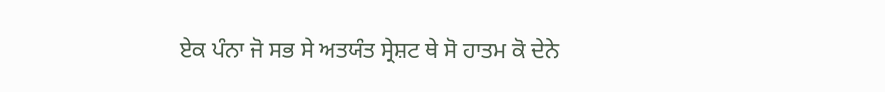ਏਕ ਪੰਨਾ ਜੋ ਸਭ ਸੇ ਅਤਯੰਤ ਸ੍ਰੇਸ਼ਟ ਥੇ ਸੋ ਹਾਤਮ ਕੋ ਦੇਨੇ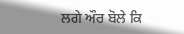ਲਗੇ ਔਰ ਬੋਲੇ ਕਿ